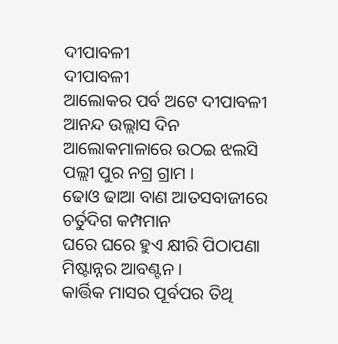ଦୀପାବଳୀ
ଦୀପାବଳୀ
ଆଲୋକର ପର୍ବ ଅଟେ ଦୀପାବଳୀ
ଆନନ୍ଦ ଉଲ୍ଲାସ ଦିନ
ଆଲୋକମାଳାରେ ଉଠଇ ଝଲସି
ପଲ୍ଲୀ ପୁର ନଗ୍ର ଗ୍ରାମ ।
ଢୋଓ ଢାଆ ବାଣ ଆତସବାଜୀରେ
ଚର୍ତୁଦିଗ କମ୍ପମାନ
ଘରେ ଘରେ ହୁଏ କ୍ଷୀରି ପିଠାପଣା
ମିଷ୍ଟାନ୍ନର ଆବଣ୍ଟନ ।
କାର୍ତ୍ତିକ ମାସର ପୂର୍ବପର ତିଥି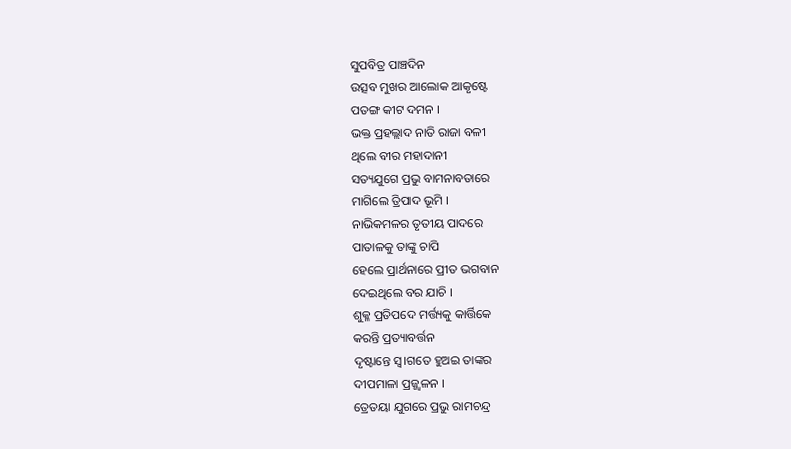ସୁପବିତ୍ର ପାଞ୍ଚଦିନ
ଉତ୍ସବ ମୁଖର ଆଲୋକ ଆକୃଷ୍ଟେ
ପତଙ୍ଗ କୀଟ ଦମନ ।
ଭକ୍ତ ପ୍ରହଲ୍ଲାଦ ନାତି ରାଜା ବଳୀ
ଥିଲେ ବୀର ମହାଦାନୀ
ସତ୍ୟଯୁଗେ ପ୍ରଭୁ ବାମନାବତାରେ
ମାଗିଲେ ତ୍ରିପାଦ ଭୂମି ।
ନାଭିକମଳର ତୃତୀୟ ପାଦରେ
ପାତାଳକୁ ତାଙ୍କୁ ଚାପି
ହେଲେ ପ୍ରାର୍ଥନାରେ ପ୍ରୀତ ଭଗବାନ
ଦେଇଥିଲେ ବର ଯାଚି ।
ଶୁକ୍ଳ ପ୍ରତିପଦେ ମର୍ତ୍ତ୍ୟକୁ କାର୍ତ୍ତିକେ
କରନ୍ତି ପ୍ରତ୍ୟାବର୍ତ୍ତନ
ଦୃଷ୍ଟାନ୍ତେ ସ୍ୱ।ଗତେ ହୁଅଇ ତାଙ୍କର
ଦୀପମାଳା ପ୍ରଜ୍ଜ୍ୱଳନ ।
ତ୍ରେତୟା ଯୁଗରେ ପ୍ରଭୁ ରାମଚନ୍ଦ୍ର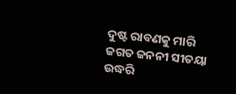ଦୁଷ୍ଟ ରାବଣକୁ ମାରି
ଜଗତ ଜନନୀ ସୀତୟା ଉଦ୍ଧରି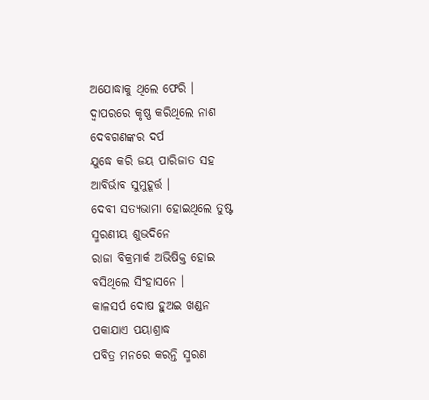ଅଯୋଦ୍ଧାକୁ ଥିଲେ ଫେରି ।
ଦ୍ୱାପରରେ କୃଷ୍ଣ କରିଥିଲେ ନାଶ
ଦେବଗଣଙ୍କର ଦର୍ପ
ଯୁଦ୍ଧେ କରି ଜୟ ପାରିଜାତ ସହ
ଆବିର୍ଭାବ ସୁମୁହୂର୍ତ୍ତ ।
ଦେବୀ ସତ୍ୟଭାମା ହୋଇଥିଲେ ତୁଷ୍ଟ
ସ୍ମରଣୀୟ ଶୁଭଦିନେ
ରାଜା ବିକ୍ରମାର୍କ ଅଭିଷିକ୍ତ ହୋଇ
ବସିଥିଲେ ସିଂହାସନେ ।
କାଳସର୍ପ ଦୋଷ ହୁଅଇ ଖଣ୍ଡନ
ପକାଯାଏ ପୟାଶ୍ରାଦ୍ଧ
ପବିତ୍ର ମନରେ କରନ୍ତି ସ୍ମରଣ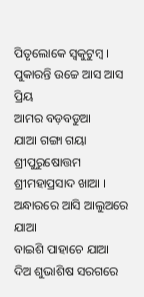ପିତୃଲୋକେ ସ୍ୱକୁଟୁମ୍ବ ।
ପୁକାରନ୍ତି ଉଚ୍ଚେ ଆସ ଆସ ପ୍ରିୟ
ଆମର ବଡ଼ବଡୁଆ
ଯାଆ ଗଙ୍ଗା ଗୟା ଶ୍ରୀପୁରୁଷୋତ୍ତମ
ଶ୍ରୀମହାପ୍ରସାଦ ଖାଆ ।
ଅନ୍ଧାରରେ ଆସି ଆଲୁଅରେ ଯାଆ
ବାଇଶି ପାହାଚେ ଯାଆ
ଦିଅ ଶୁଭାଶିଷ ସରଗରେ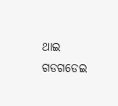ଥାଇ
ଗଡଗଡେଇ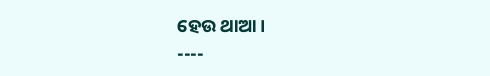ହେଉ ଥାଆ ।
----